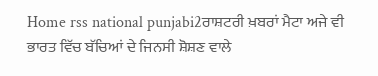Home rss national punjabi2ਰਾਸ਼ਟਰੀ ਖ਼ਬਰਾਂ ਮੈਟਾ ਅਜੇ ਵੀ ਭਾਰਤ ਵਿੱਚ ਬੱਚਿਆਂ ਦੇ ਜਿਨਸੀ ਸ਼ੋਸ਼ਣ ਵਾਲੇ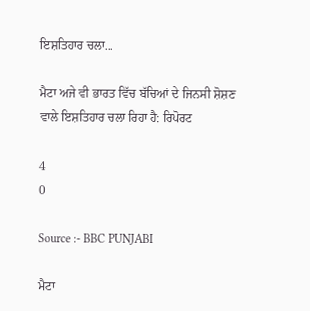ਇਸ਼ਤਿਹਾਰ ਚਲਾ...

ਮੈਟਾ ਅਜੇ ਵੀ ਭਾਰਤ ਵਿੱਚ ਬੱਚਿਆਂ ਦੇ ਜਿਨਸੀ ਸ਼ੋਸ਼ਣ ਵਾਲੇ ਇਸ਼ਤਿਹਾਰ ਚਲਾ ਰਿਹਾ ਹੈ: ਰਿਪੋਰਟ

4
0

Source :- BBC PUNJABI

ਮੈਟਾ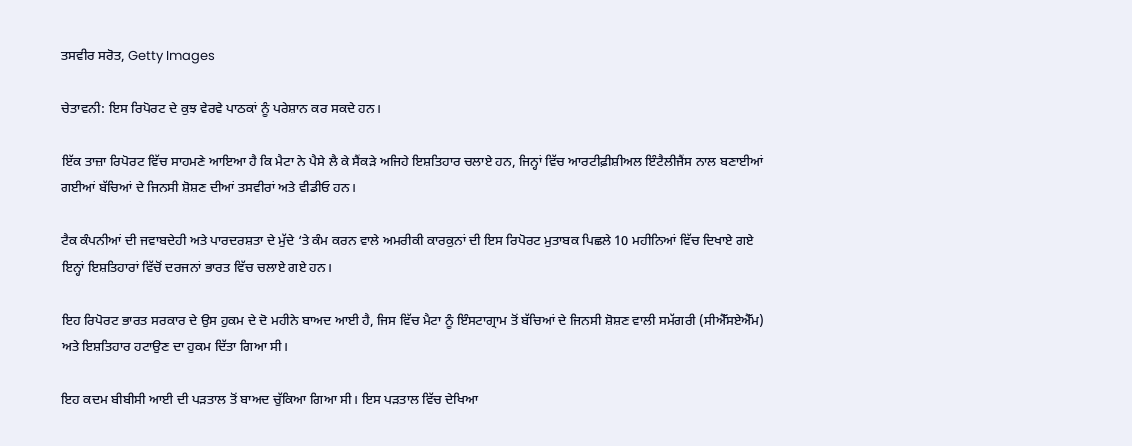ਤਸਵੀਰ ਸਰੋਤ, Getty Images

ਚੇਤਾਵਨੀ: ਇਸ ਰਿਪੋਰਟ ਦੇ ਕੁਝ ਵੇਰਵੇ ਪਾਠਕਾਂ ਨੂੰ ਪਰੇਸ਼ਾਨ ਕਰ ਸਕਦੇ ਹਨ।

ਇੱਕ ਤਾਜ਼ਾ ਰਿਪੋਰਟ ਵਿੱਚ ਸਾਹਮਣੇ ਆਇਆ ਹੈ ਕਿ ਮੈਟਾ ਨੇ ਪੈਸੇ ਲੈ ਕੇ ਸੈਂਕੜੇ ਅਜਿਹੇ ਇਸ਼ਤਿਹਾਰ ਚਲਾਏ ਹਨ, ਜਿਨ੍ਹਾਂ ਵਿੱਚ ਆਰਟੀਫ਼ੀਸ਼ੀਅਲ ਇੰਟੈਲੀਜੈਂਸ ਨਾਲ ਬਣਾਈਆਂ ਗਈਆਂ ਬੱਚਿਆਂ ਦੇ ਜਿਨਸੀ ਸ਼ੋਸ਼ਣ ਦੀਆਂ ਤਸਵੀਰਾਂ ਅਤੇ ਵੀਡੀਓ ਹਨ।

ਟੈਕ ਕੰਪਨੀਆਂ ਦੀ ਜਵਾਬਦੇਹੀ ਅਤੇ ਪਾਰਦਰਸ਼ਤਾ ਦੇ ਮੁੱਦੇ ‘ਤੇ ਕੰਮ ਕਰਨ ਵਾਲੇ ਅਮਰੀਕੀ ਕਾਰਕੁਨਾਂ ਦੀ ਇਸ ਰਿਪੋਰਟ ਮੁਤਾਬਕ ਪਿਛਲੇ 10 ਮਹੀਨਿਆਂ ਵਿੱਚ ਦਿਖਾਏ ਗਏ ਇਨ੍ਹਾਂ ਇਸ਼ਤਿਹਾਰਾਂ ਵਿੱਚੋਂ ਦਰਜਨਾਂ ਭਾਰਤ ਵਿੱਚ ਚਲਾਏ ਗਏ ਹਨ।

ਇਹ ਰਿਪੋਰਟ ਭਾਰਤ ਸਰਕਾਰ ਦੇ ਉਸ ਹੁਕਮ ਦੇ ਦੋ ਮਹੀਨੇ ਬਾਅਦ ਆਈ ਹੈ, ਜਿਸ ਵਿੱਚ ਮੈਟਾ ਨੂੰ ਇੰਸਟਾਗ੍ਰਾਮ ਤੋਂ ਬੱਚਿਆਂ ਦੇ ਜਿਨਸੀ ਸ਼ੋਸ਼ਣ ਵਾਲੀ ਸਮੱਗਰੀ (ਸੀਐੱਸਏਐੱਮ) ਅਤੇ ਇਸ਼ਤਿਹਾਰ ਹਟਾਉਣ ਦਾ ਹੁਕਮ ਦਿੱਤਾ ਗਿਆ ਸੀ।

ਇਹ ਕਦਮ ਬੀਬੀਸੀ ਆਈ ਦੀ ਪੜਤਾਲ ਤੋਂ ਬਾਅਦ ਚੁੱਕਿਆ ਗਿਆ ਸੀ। ਇਸ ਪੜਤਾਲ ਵਿੱਚ ਦੇਖਿਆ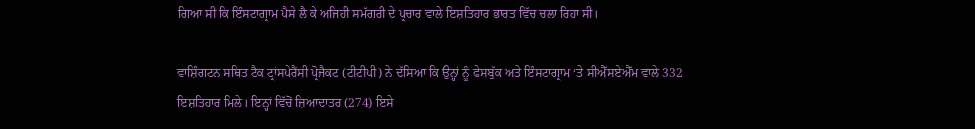ਗਿਆ ਸੀ ਕਿ ਇੰਸਟਾਗ੍ਰਾਮ ਪੈਸੇ ਲੈ ਕੇ ਅਜਿਹੀ ਸਮੱਗਰੀ ਦੇ ਪ੍ਰਚਾਰ ਵਾਲੇ ਇਸ਼ਤਿਹਾਰ ਭਾਰਤ ਵਿੱਚ ਚਲਾ ਰਿਹਾ ਸੀ।

ਵਾਸ਼ਿੰਗਟਨ ਸਥਿਤ ਟੈਕ ਟ੍ਰਾਂਸਪੇਰੈਂਸੀ ਪ੍ਰੋਜੈਕਟ (ਟੀਟੀਪੀ) ਨੇ ਦੱਸਿਆ ਕਿ ਉਨ੍ਹਾਂ ਨੂੰ ਫੇਸਬੁੱਕ ਅਤੇ ਇੰਸਟਾਗ੍ਰਾਮ ‘ਤੇ ਸੀਐੱਸਏਐੱਮ ਵਾਲੇ 332 ਇਸ਼ਤਿਹਾਰ ਮਿਲੇ। ਇਨ੍ਹਾਂ ਵਿੱਚੋਂ ਜ਼ਿਆਦਾਤਰ (274) ਇਸੇ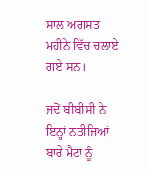ਸਾਲ ਅਗਸਤ ਮਹੀਨੇ ਵਿੱਚ ਚਲਾਏ ਗਏ ਸਨ।

ਜਦੋਂ ਬੀਬੀਸੀ ਨੇ ਇਨ੍ਹਾਂ ਨਤੀਜਿਆਂ ਬਾਰੇ ਮੈਟਾ ਨੂੰ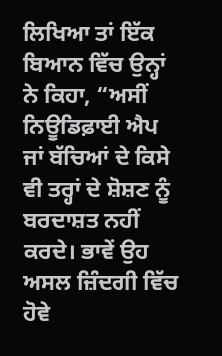ਲਿਖਿਆ ਤਾਂ ਇੱਕ ਬਿਆਨ ਵਿੱਚ ਉਨ੍ਹਾਂ ਨੇ ਕਿਹਾ, “ਅਸੀਂ ਨਿਊਡਿਫ਼ਾਈ ਐਪ ਜਾਂ ਬੱਚਿਆਂ ਦੇ ਕਿਸੇ ਵੀ ਤਰ੍ਹਾਂ ਦੇ ਸ਼ੋਸ਼ਣ ਨੂੰ ਬਰਦਾਸ਼ਤ ਨਹੀਂ ਕਰਦੇ। ਭਾਵੇਂ ਉਹ ਅਸਲ ਜ਼ਿੰਦਗੀ ਵਿੱਚ ਹੋਵੇ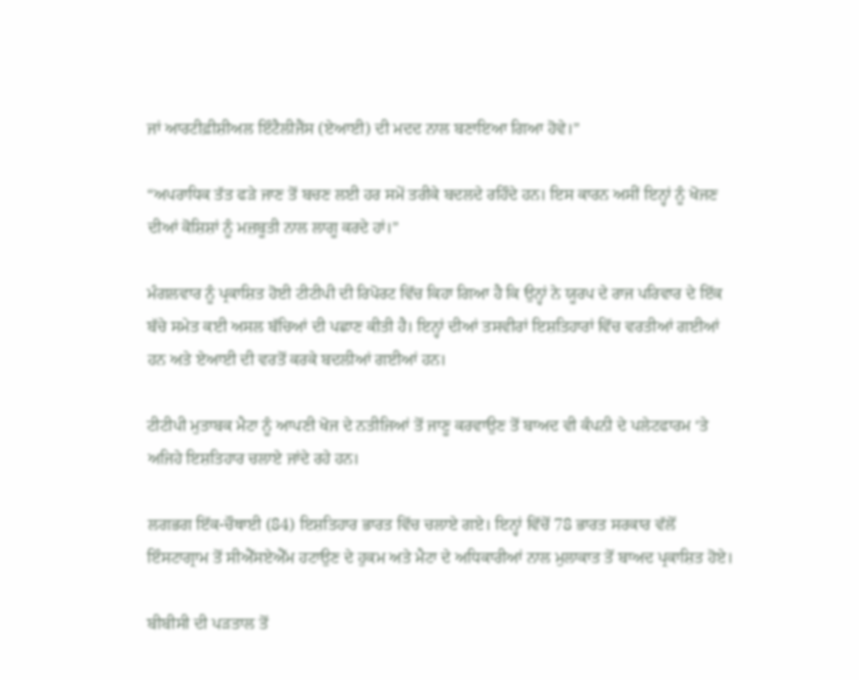ਜਾਂ ਆਰਟੀਫ਼ੀਸ਼ੀਅਲ ਇੰਟੈਲੀਜੈਂਸ (ਏਆਈ) ਦੀ ਮਦਦ ਨਾਲ ਬਣਾਇਆ ਗਿਆ ਹੋਵੇ।”

“ਅਪਰਾਧਿਕ ਤੱਤ ਫੜੇ ਜਾਣ ਤੋਂ ਬਚਣ ਲਈ ਹਰ ਸਮੇਂ ਤਰੀਕੇ ਬਦਲਦੇ ਰਹਿੰਦੇ ਹਨ। ਇਸ ਕਾਰਨ ਅਸੀਂ ਇਨ੍ਹਾਂ ਨੂੰ ਖੋਜਣ ਦੀਆਂ ਕੋਸ਼ਿਸ਼ਾਂ ਨੂੰ ਮਜ਼ਬੂਤੀ ਨਾਲ ਲਾਗੂ ਕਰਦੇ ਹਾਂ।”

ਮੰਗਲਵਾਰ ਨੂੰ ਪ੍ਰਕਾਸ਼ਿਤ ਹੋਈ ਟੀਟੀਪੀ ਦੀ ਰਿਪੋਰਟ ਵਿੱਚ ਕਿਹਾ ਗਿਆ ਹੈ ਕਿ ਉਨ੍ਹਾਂ ਨੇ ਯੂਰਪ ਦੇ ਰਾਜ ਪਰਿਵਾਰ ਦੇ ਇੱਕ ਬੱਚੇ ਸਮੇਤ ਕਈ ਅਸਲ ਬੱਚਿਆਂ ਦੀ ਪਛਾਣ ਕੀਤੀ ਹੈ। ਇਨ੍ਹਾਂ ਦੀਆਂ ਤਸਵੀਰਾਂ ਇਸ਼ਤਿਹਾਰਾਂ ਵਿੱਚ ਵਰਤੀਆਂ ਗਈਆਂ ਹਨ ਅਤੇ ਏਆਈ ਦੀ ਵਰਤੋਂ ਕਰਕੇ ਬਦਲੀਆਂ ਗਈਆਂ ਹਨ।

ਟੀਟੀਪੀ ਮੁਤਾਬਕ ਮੈਟਾ ਨੂੰ ਆਪਣੀ ਖੋਜ ਦੇ ਨਤੀਜਿਆਂ ਤੋਂ ਜਾਣੂ ਕਰਵਾਉਣ ਤੋਂ ਬਾਅਦ ਵੀ ਕੰਪਨੀ ਦੇ ਪਲੇਟਫਾਰਮ ‘ਤੇ ਅਜਿਹੇ ਇਸ਼ਤਿਹਾਰ ਚਲਾਏ ਜਾਂਦੇ ਰਹੇ ਹਨ।

ਲਗਭਗ ਇੱਕ-ਚੌਥਾਈ (84) ਇਸ਼ਤਿਹਾਰ ਭਾਰਤ ਵਿੱਚ ਚਲਾਏ ਗਏ। ਇਨ੍ਹਾਂ ਵਿੱਚੋਂ 78 ਭਾਰਤ ਸਰਕਾਰ ਵੱਲੋਂ ਇੰਸਟਾਗ੍ਰਾਮ ਤੋਂ ਸੀਐੱਸਏਐੱਮ ਹਟਾਉਣ ਦੇ ਹੁਕਮ ਅਤੇ ਮੈਟਾ ਦੇ ਅਧਿਕਾਰੀਆਂ ਨਾਲ ਮੁਲਾਕਾਤ ਤੋਂ ਬਾਅਦ ਪ੍ਰਕਾਸ਼ਿਤ ਹੋਏ।

ਬੀਬੀਸੀ ਦੀ ਪੜਤਾਲ ਤੋਂ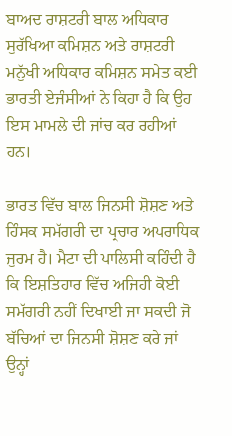ਬਾਅਦ ਰਾਸ਼ਟਰੀ ਬਾਲ ਅਧਿਕਾਰ ਸੁਰੱਖਿਆ ਕਮਿਸ਼ਨ ਅਤੇ ਰਾਸ਼ਟਰੀ ਮਨੁੱਖੀ ਅਧਿਕਾਰ ਕਮਿਸ਼ਨ ਸਮੇਤ ਕਈ ਭਾਰਤੀ ਏਜੰਸੀਆਂ ਨੇ ਕਿਹਾ ਹੈ ਕਿ ਉਹ ਇਸ ਮਾਮਲੇ ਦੀ ਜਾਂਚ ਕਰ ਰਹੀਆਂ ਹਨ।

ਭਾਰਤ ਵਿੱਚ ਬਾਲ ਜਿਨਸੀ ਸ਼ੋਸ਼ਣ ਅਤੇ ਹਿੰਸਕ ਸਮੱਗਰੀ ਦਾ ਪ੍ਰਚਾਰ ਅਪਰਾਧਿਕ ਜੁਰਮ ਹੈ। ਮੈਟਾ ਦੀ ਪਾਲਿਸੀ ਕਹਿੰਦੀ ਹੈ ਕਿ ਇਸ਼ਤਿਹਾਰ ਵਿੱਚ ਅਜਿਹੀ ਕੋਈ ਸਮੱਗਰੀ ਨਹੀਂ ਦਿਖਾਈ ਜਾ ਸਕਦੀ ਜੋ ਬੱਚਿਆਂ ਦਾ ਜਿਨਸੀ ਸ਼ੋਸ਼ਣ ਕਰੇ ਜਾਂ ਉਨ੍ਹਾਂ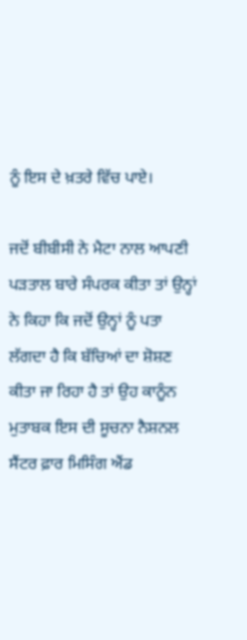ਨੂੰ ਇਸ ਦੇ ਖ਼ਤਰੇ ਵਿੱਚ ਪਾਏ।

ਜਦੋਂ ਬੀਬੀਸੀ ਨੇ ਮੈਟਾ ਨਾਲ ਆਪਣੀ ਪੜਤਾਲ ਬਾਰੇ ਸੰਪਰਕ ਕੀਤਾ ਤਾਂ ਉਨ੍ਹਾਂ ਨੇ ਕਿਹਾ ਕਿ ਜਦੋਂ ਉਨ੍ਹਾਂ ਨੂੰ ਪਤਾ ਲੱਗਦਾ ਹੈ ਕਿ ਬੱਚਿਆਂ ਦਾ ਸ਼ੋਸ਼ਣ ਕੀਤਾ ਜਾ ਰਿਹਾ ਹੈ ਤਾਂ ਉਹ ਕਾਨੂੰਨ ਮੁਤਾਬਕ ਇਸ ਦੀ ਸੂਚਨਾ ਨੈਸ਼ਨਲ ਸੈਂਟਰ ਫ਼ਾਰ ਮਿਸਿੰਗ ਐਂਡ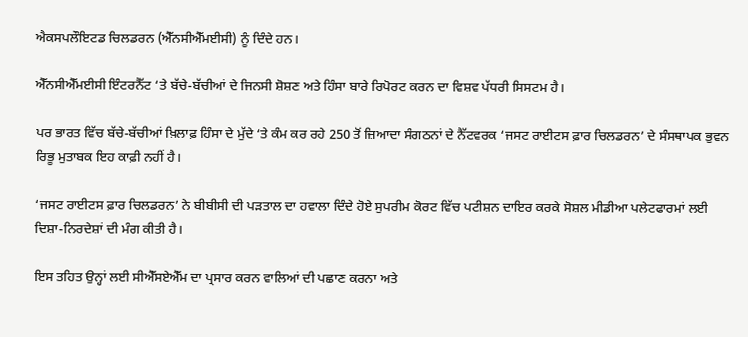ਐਕਸਪਲੌਇਟਡ ਚਿਲਡਰਨ (ਐੱਨਸੀਐੱਮਈਸੀ) ਨੂੰ ਦਿੰਦੇ ਹਨ।

ਐੱਨਸੀਐੱਮਈਸੀ ਇੰਟਰਨੈੱਟ ‘ਤੇ ਬੱਚੇ-ਬੱਚੀਆਂ ਦੇ ਜਿਨਸੀ ਸ਼ੋਸ਼ਣ ਅਤੇ ਹਿੰਸਾ ਬਾਰੇ ਰਿਪੋਰਟ ਕਰਨ ਦਾ ਵਿਸ਼ਵ ਪੱਧਰੀ ਸਿਸਟਮ ਹੈ।

ਪਰ ਭਾਰਤ ਵਿੱਚ ਬੱਚੇ-ਬੱਚੀਆਂ ਖ਼ਿਲਾਫ਼ ਹਿੰਸਾ ਦੇ ਮੁੱਦੇ ‘ਤੇ ਕੰਮ ਕਰ ਰਹੇ 250 ਤੋਂ ਜ਼ਿਆਦਾ ਸੰਗਠਨਾਂ ਦੇ ਨੈੱਟਵਰਕ ‘ਜਸਟ ਰਾਈਟਸ ਫ਼ਾਰ ਚਿਲਡਰਨ’ ਦੇ ਸੰਸਥਾਪਕ ਭੁਵਨ ਰਿਭੂ ਮੁਤਾਬਕ ਇਹ ਕਾਫ਼ੀ ਨਹੀਂ ਹੈ।

‘ਜਸਟ ਰਾਈਟਸ ਫ਼ਾਰ ਚਿਲਡਰਨ’ ਨੇ ਬੀਬੀਸੀ ਦੀ ਪੜਤਾਲ ਦਾ ਹਵਾਲਾ ਦਿੰਦੇ ਹੋਏ ਸੁਪਰੀਮ ਕੋਰਟ ਵਿੱਚ ਪਟੀਸ਼ਨ ਦਾਇਰ ਕਰਕੇ ਸੋਸ਼ਲ ਮੀਡੀਆ ਪਲੇਟਫਾਰਮਾਂ ਲਈ ਦਿਸ਼ਾ-ਨਿਰਦੇਸ਼ਾਂ ਦੀ ਮੰਗ ਕੀਤੀ ਹੈ।

ਇਸ ਤਹਿਤ ਉਨ੍ਹਾਂ ਲਈ ਸੀਐੱਸਏਐੱਮ ਦਾ ਪ੍ਰਸਾਰ ਕਰਨ ਵਾਲਿਆਂ ਦੀ ਪਛਾਣ ਕਰਨਾ ਅਤੇ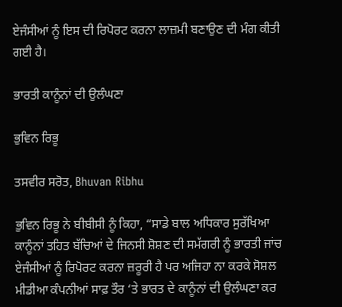ਏਜੰਸੀਆਂ ਨੂੰ ਇਸ ਦੀ ਰਿਪੋਰਟ ਕਰਨਾ ਲਾਜ਼ਮੀ ਬਣਾਉਣ ਦੀ ਮੰਗ ਕੀਤੀ ਗਈ ਹੈ।

ਭਾਰਤੀ ਕਾਨੂੰਨਾਂ ਦੀ ਉਲੰਘਣਾ

ਭੁਵਿਨ ਰਿਭੂ

ਤਸਵੀਰ ਸਰੋਤ, Bhuvan Ribhu

ਭੁਵਿਨ ਰਿਭੂ ਨੇ ਬੀਬੀਸੀ ਨੂੰ ਕਿਹਾ, “ਸਾਡੇ ਬਾਲ ਅਧਿਕਾਰ ਸੁਰੱਖਿਆ ਕਾਨੂੰਨਾਂ ਤਹਿਤ ਬੱਚਿਆਂ ਦੇ ਜਿਨਸੀ ਸ਼ੋਸ਼ਣ ਦੀ ਸਮੱਗਰੀ ਨੂੰ ਭਾਰਤੀ ਜਾਂਚ ਏਜੰਸੀਆਂ ਨੂੰ ਰਿਪੋਰਟ ਕਰਨਾ ਜ਼ਰੂਰੀ ਹੈ ਪਰ ਅਜਿਹਾ ਨਾ ਕਰਕੇ ਸੋਸ਼ਲ ਮੀਡੀਆ ਕੰਪਨੀਆਂ ਸਾਫ਼ ਤੌਰ ‘ਤੇ ਭਾਰਤ ਦੇ ਕਾਨੂੰਨਾਂ ਦੀ ਉਲੰਘਣਾ ਕਰ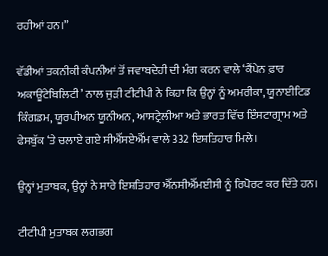ਰਹੀਆਂ ਹਨ।”

ਵੱਡੀਆਂ ਤਕਨੀਕੀ ਕੰਪਨੀਆਂ ਤੋਂ ਜਵਾਬਦੇਹੀ ਦੀ ਮੰਗ ਕਰਨ ਵਾਲੇ ‘ਕੈਂਪੇਨ ਫ਼ਾਰ ਅਕਾਊਂਟੇਬਿਲਿਟੀ’ ਨਾਲ ਜੁੜੀ ਟੀਟੀਪੀ ਨੇ ਕਿਹਾ ਕਿ ਉਨ੍ਹਾਂ ਨੂੰ ਅਮਰੀਕਾ, ਯੂਨਾਈਟਿਡ ਕਿੰਗਡਮ, ਯੂਰਪੀਅਨ ਯੂਨੀਅਨ, ਆਸਟ੍ਰੇਲੀਆ ਅਤੇ ਭਾਰਤ ਵਿੱਚ ਇੰਸਟਾਗ੍ਰਾਮ ਅਤੇ ਫੇਸਬੁੱਕ ‘ਤੇ ਚਲਾਏ ਗਏ ਸੀਐੱਸਏਐੱਮ ਵਾਲੇ 332 ਇਸ਼ਤਿਹਾਰ ਮਿਲੇ।

ਉਨ੍ਹਾਂ ਮੁਤਾਬਕ, ਉਨ੍ਹਾਂ ਨੇ ਸਾਰੇ ਇਸ਼ਤਿਹਾਰ ਐੱਨਸੀਐੱਮਈਸੀ ਨੂੰ ਰਿਪੋਰਟ ਕਰ ਦਿੱਤੇ ਹਨ।

ਟੀਟੀਪੀ ਮੁਤਾਬਕ ਲਗਭਗ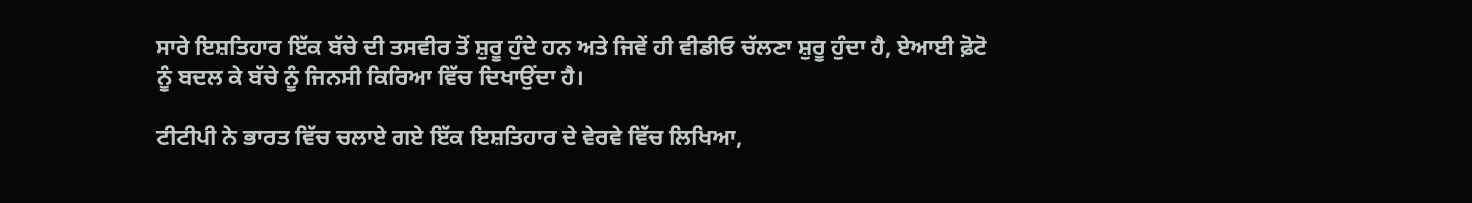ਸਾਰੇ ਇਸ਼ਤਿਹਾਰ ਇੱਕ ਬੱਚੇ ਦੀ ਤਸਵੀਰ ਤੋਂ ਸ਼ੁਰੂ ਹੁੰਦੇ ਹਨ ਅਤੇ ਜਿਵੇਂ ਹੀ ਵੀਡੀਓ ਚੱਲਣਾ ਸ਼ੁਰੂ ਹੁੰਦਾ ਹੈ, ਏਆਈ ਫ਼ੋਟੋ ਨੂੰ ਬਦਲ ਕੇ ਬੱਚੇ ਨੂੰ ਜਿਨਸੀ ਕਿਰਿਆ ਵਿੱਚ ਦਿਖਾਉਂਦਾ ਹੈ।

ਟੀਟੀਪੀ ਨੇ ਭਾਰਤ ਵਿੱਚ ਚਲਾਏ ਗਏ ਇੱਕ ਇਸ਼ਤਿਹਾਰ ਦੇ ਵੇਰਵੇ ਵਿੱਚ ਲਿਖਿਆ,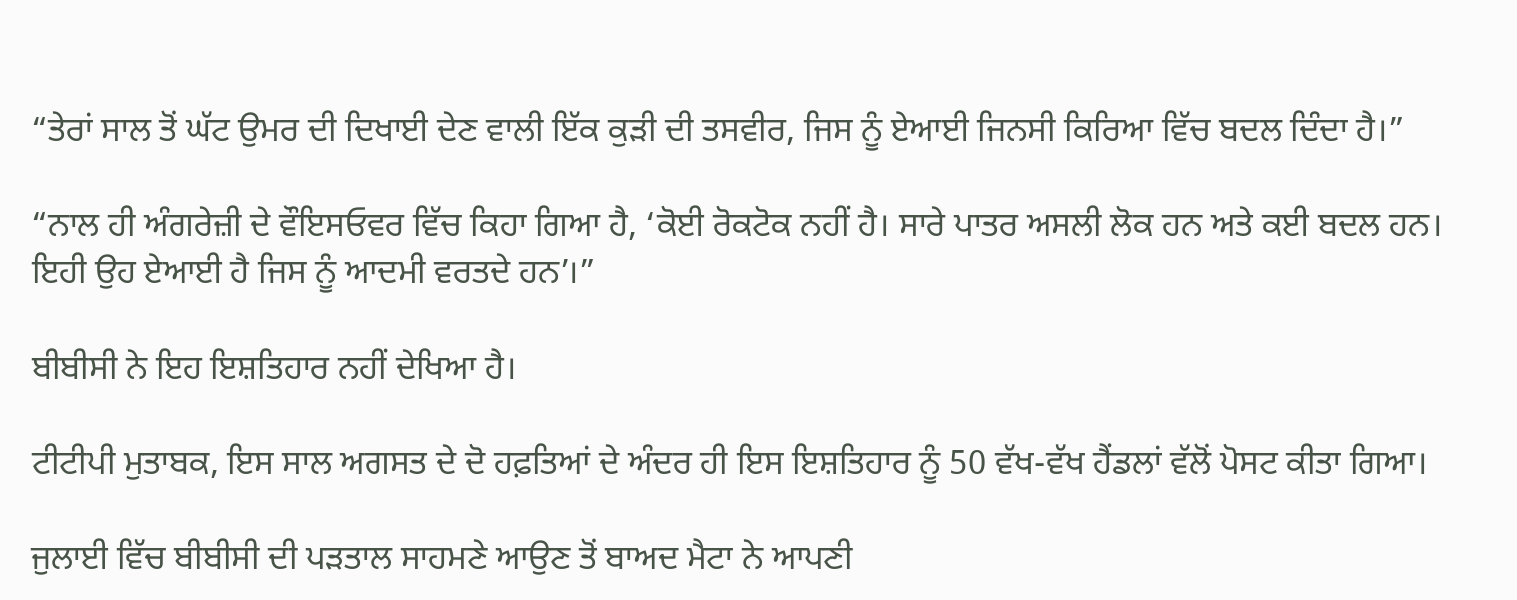“ਤੇਰਾਂ ਸਾਲ ਤੋਂ ਘੱਟ ਉਮਰ ਦੀ ਦਿਖਾਈ ਦੇਣ ਵਾਲੀ ਇੱਕ ਕੁੜੀ ਦੀ ਤਸਵੀਰ, ਜਿਸ ਨੂੰ ਏਆਈ ਜਿਨਸੀ ਕਿਰਿਆ ਵਿੱਚ ਬਦਲ ਦਿੰਦਾ ਹੈ।”

“ਨਾਲ ਹੀ ਅੰਗਰੇਜ਼ੀ ਦੇ ਵੌਇਸਓਵਰ ਵਿੱਚ ਕਿਹਾ ਗਿਆ ਹੈ, ‘ਕੋਈ ਰੋਕਟੋਕ ਨਹੀਂ ਹੈ। ਸਾਰੇ ਪਾਤਰ ਅਸਲੀ ਲੋਕ ਹਨ ਅਤੇ ਕਈ ਬਦਲ ਹਨ। ਇਹੀ ਉਹ ਏਆਈ ਹੈ ਜਿਸ ਨੂੰ ਆਦਮੀ ਵਰਤਦੇ ਹਨ’।”

ਬੀਬੀਸੀ ਨੇ ਇਹ ਇਸ਼ਤਿਹਾਰ ਨਹੀਂ ਦੇਖਿਆ ਹੈ।

ਟੀਟੀਪੀ ਮੁਤਾਬਕ, ਇਸ ਸਾਲ ਅਗਸਤ ਦੇ ਦੋ ਹਫ਼ਤਿਆਂ ਦੇ ਅੰਦਰ ਹੀ ਇਸ ਇਸ਼ਤਿਹਾਰ ਨੂੰ 50 ਵੱਖ-ਵੱਖ ਹੈਂਡਲਾਂ ਵੱਲੋਂ ਪੋਸਟ ਕੀਤਾ ਗਿਆ।

ਜੁਲਾਈ ਵਿੱਚ ਬੀਬੀਸੀ ਦੀ ਪੜਤਾਲ ਸਾਹਮਣੇ ਆਉਣ ਤੋਂ ਬਾਅਦ ਮੈਟਾ ਨੇ ਆਪਣੀ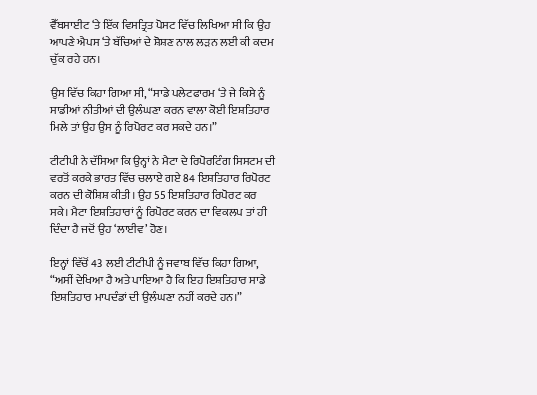ਵੈੱਬਸਾਈਟ ‘ਤੇ ਇੱਕ ਵਿਸਤ੍ਰਿਤ ਪੋਸਟ ਵਿੱਚ ਲਿਖਿਆ ਸੀ ਕਿ ਉਹ ਆਪਣੇ ਐਪਸ ‘ਤੇ ਬੱਚਿਆਂ ਦੇ ਸ਼ੋਸ਼ਣ ਨਾਲ ਲੜਨ ਲਈ ਕੀ ਕਦਮ ਚੁੱਕ ਰਹੇ ਹਨ।

ਉਸ ਵਿੱਚ ਕਿਹਾ ਗਿਆ ਸੀ, “ਸਾਡੇ ਪਲੇਟਫਾਰਮ ‘ਤੇ ਜੇ ਕਿਸੇ ਨੂੰ ਸਾਡੀਆਂ ਨੀਤੀਆਂ ਦੀ ਉਲੰਘਣਾ ਕਰਨ ਵਾਲਾ ਕੋਈ ਇਸ਼ਤਿਹਾਰ ਮਿਲੇ ਤਾਂ ਉਹ ਉਸ ਨੂੰ ਰਿਪੋਰਟ ਕਰ ਸਕਦੇ ਹਨ।”

ਟੀਟੀਪੀ ਨੇ ਦੱਸਿਆ ਕਿ ਉਨ੍ਹਾਂ ਨੇ ਮੈਟਾ ਦੇ ਰਿਪੋਰਟਿੰਗ ਸਿਸਟਮ ਦੀ ਵਰਤੋਂ ਕਰਕੇ ਭਾਰਤ ਵਿੱਚ ਚਲਾਏ ਗਏ 84 ਇਸ਼ਤਿਹਾਰ ਰਿਪੋਰਟ ਕਰਨ ਦੀ ਕੋਸ਼ਿਸ਼ ਕੀਤੀ। ਉਹ 55 ਇਸ਼ਤਿਹਾਰ ਰਿਪੋਰਟ ਕਰ ਸਕੇ। ਮੈਟਾ ਇਸ਼ਤਿਹਾਰਾਂ ਨੂੰ ਰਿਪੋਰਟ ਕਰਨ ਦਾ ਵਿਕਲਪ ਤਾਂ ਹੀ ਦਿੰਦਾ ਹੈ ਜਦੋਂ ਉਹ ‘ਲਾਈਵ’ ਹੋਣ।

ਇਨ੍ਹਾਂ ਵਿੱਚੋਂ 43 ਲਈ ਟੀਟੀਪੀ ਨੂੰ ਜਵਾਬ ਵਿੱਚ ਕਿਹਾ ਗਿਆ, “ਅਸੀਂ ਦੇਖਿਆ ਹੈ ਅਤੇ ਪਾਇਆ ਹੈ ਕਿ ਇਹ ਇਸ਼ਤਿਹਾਰ ਸਾਡੇ ਇਸ਼ਤਿਹਾਰ ਮਾਪਦੰਡਾਂ ਦੀ ਉਲੰਘਣਾ ਨਹੀਂ ਕਰਦੇ ਹਨ।”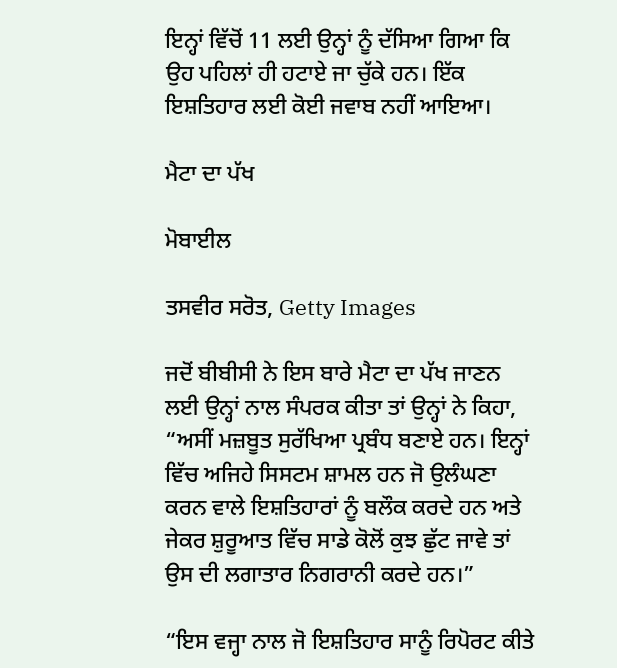ਇਨ੍ਹਾਂ ਵਿੱਚੋਂ 11 ਲਈ ਉਨ੍ਹਾਂ ਨੂੰ ਦੱਸਿਆ ਗਿਆ ਕਿ ਉਹ ਪਹਿਲਾਂ ਹੀ ਹਟਾਏ ਜਾ ਚੁੱਕੇ ਹਨ। ਇੱਕ ਇਸ਼ਤਿਹਾਰ ਲਈ ਕੋਈ ਜਵਾਬ ਨਹੀਂ ਆਇਆ।

ਮੈਟਾ ਦਾ ਪੱਖ

ਮੋਬਾਈਲ

ਤਸਵੀਰ ਸਰੋਤ, Getty Images

ਜਦੋਂ ਬੀਬੀਸੀ ਨੇ ਇਸ ਬਾਰੇ ਮੈਟਾ ਦਾ ਪੱਖ ਜਾਣਨ ਲਈ ਉਨ੍ਹਾਂ ਨਾਲ ਸੰਪਰਕ ਕੀਤਾ ਤਾਂ ਉਨ੍ਹਾਂ ਨੇ ਕਿਹਾ, “ਅਸੀਂ ਮਜ਼ਬੂਤ ਸੁਰੱਖਿਆ ਪ੍ਰਬੰਧ ਬਣਾਏ ਹਨ। ਇਨ੍ਹਾਂ ਵਿੱਚ ਅਜਿਹੇ ਸਿਸਟਮ ਸ਼ਾਮਲ ਹਨ ਜੋ ਉਲੰਘਣਾ ਕਰਨ ਵਾਲੇ ਇਸ਼ਤਿਹਾਰਾਂ ਨੂੰ ਬਲੌਕ ਕਰਦੇ ਹਨ ਅਤੇ ਜੇਕਰ ਸ਼ੁਰੂਆਤ ਵਿੱਚ ਸਾਡੇ ਕੋਲੋਂ ਕੁਝ ਛੁੱਟ ਜਾਵੇ ਤਾਂ ਉਸ ਦੀ ਲਗਾਤਾਰ ਨਿਗਰਾਨੀ ਕਰਦੇ ਹਨ।”

“ਇਸ ਵਜ੍ਹਾ ਨਾਲ ਜੋ ਇਸ਼ਤਿਹਾਰ ਸਾਨੂੰ ਰਿਪੋਰਟ ਕੀਤੇ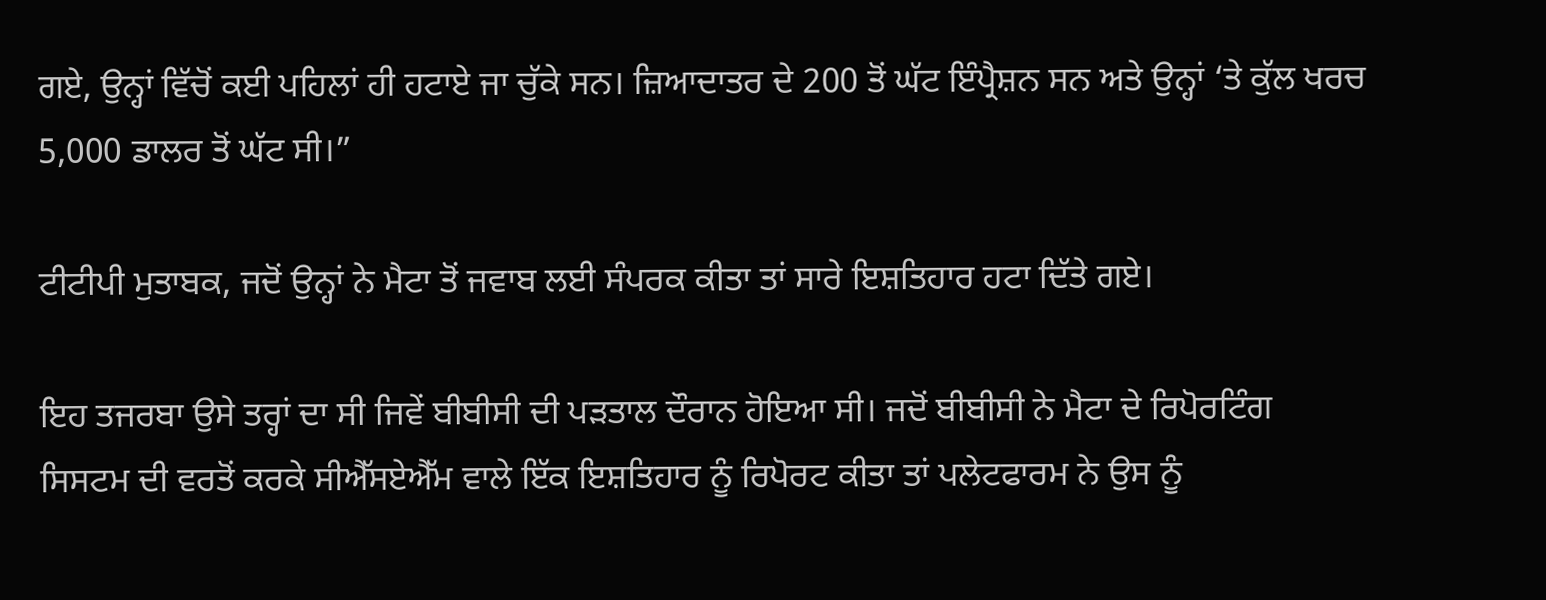ਗਏ, ਉਨ੍ਹਾਂ ਵਿੱਚੋਂ ਕਈ ਪਹਿਲਾਂ ਹੀ ਹਟਾਏ ਜਾ ਚੁੱਕੇ ਸਨ। ਜ਼ਿਆਦਾਤਰ ਦੇ 200 ਤੋਂ ਘੱਟ ਇੰਪ੍ਰੈਸ਼ਨ ਸਨ ਅਤੇ ਉਨ੍ਹਾਂ ‘ਤੇ ਕੁੱਲ ਖਰਚ 5,000 ਡਾਲਰ ਤੋਂ ਘੱਟ ਸੀ।”

ਟੀਟੀਪੀ ਮੁਤਾਬਕ, ਜਦੋਂ ਉਨ੍ਹਾਂ ਨੇ ਮੈਟਾ ਤੋਂ ਜਵਾਬ ਲਈ ਸੰਪਰਕ ਕੀਤਾ ਤਾਂ ਸਾਰੇ ਇਸ਼ਤਿਹਾਰ ਹਟਾ ਦਿੱਤੇ ਗਏ।

ਇਹ ਤਜਰਬਾ ਉਸੇ ਤਰ੍ਹਾਂ ਦਾ ਸੀ ਜਿਵੇਂ ਬੀਬੀਸੀ ਦੀ ਪੜਤਾਲ ਦੌਰਾਨ ਹੋਇਆ ਸੀ। ਜਦੋਂ ਬੀਬੀਸੀ ਨੇ ਮੈਟਾ ਦੇ ਰਿਪੋਰਟਿੰਗ ਸਿਸਟਮ ਦੀ ਵਰਤੋਂ ਕਰਕੇ ਸੀਐੱਸਏਐੱਮ ਵਾਲੇ ਇੱਕ ਇਸ਼ਤਿਹਾਰ ਨੂੰ ਰਿਪੋਰਟ ਕੀਤਾ ਤਾਂ ਪਲੇਟਫਾਰਮ ਨੇ ਉਸ ਨੂੰ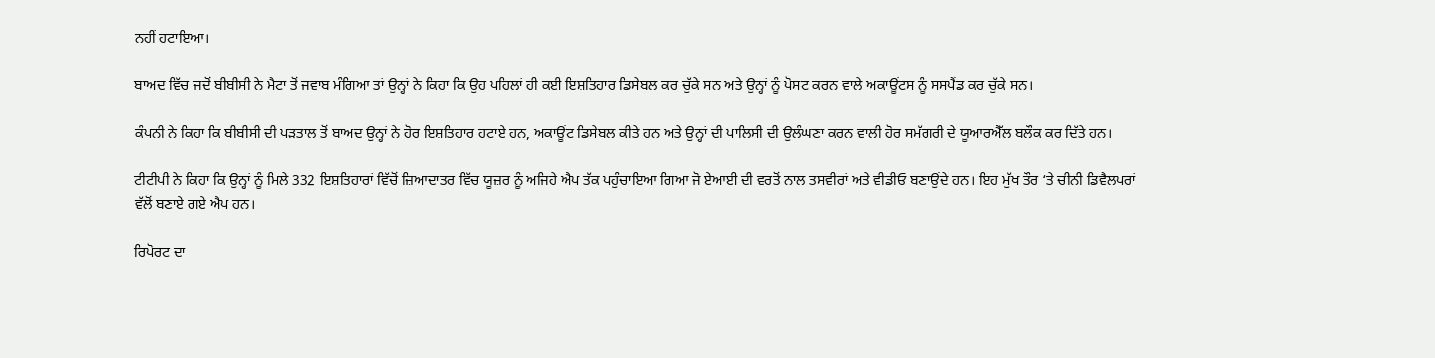ਨਹੀਂ ਹਟਾਇਆ।

ਬਾਅਦ ਵਿੱਚ ਜਦੋਂ ਬੀਬੀਸੀ ਨੇ ਮੈਟਾ ਤੋਂ ਜਵਾਬ ਮੰਗਿਆ ਤਾਂ ਉਨ੍ਹਾਂ ਨੇ ਕਿਹਾ ਕਿ ਉਹ ਪਹਿਲਾਂ ਹੀ ਕਈ ਇਸ਼ਤਿਹਾਰ ਡਿਸੇਬਲ ਕਰ ਚੁੱਕੇ ਸਨ ਅਤੇ ਉਨ੍ਹਾਂ ਨੂੰ ਪੋਸਟ ਕਰਨ ਵਾਲੇ ਅਕਾਊਂਟਸ ਨੂੰ ਸਸਪੈਂਡ ਕਰ ਚੁੱਕੇ ਸਨ।

ਕੰਪਨੀ ਨੇ ਕਿਹਾ ਕਿ ਬੀਬੀਸੀ ਦੀ ਪੜਤਾਲ ਤੋਂ ਬਾਅਦ ਉਨ੍ਹਾਂ ਨੇ ਹੋਰ ਇਸ਼ਤਿਹਾਰ ਹਟਾਏ ਹਨ, ਅਕਾਊਂਟ ਡਿਸੇਬਲ ਕੀਤੇ ਹਨ ਅਤੇ ਉਨ੍ਹਾਂ ਦੀ ਪਾਲਿਸੀ ਦੀ ਉਲੰਘਣਾ ਕਰਨ ਵਾਲੀ ਹੋਰ ਸਮੱਗਰੀ ਦੇ ਯੂਆਰਐੱਲ ਬਲੌਕ ਕਰ ਦਿੱਤੇ ਹਨ।

ਟੀਟੀਪੀ ਨੇ ਕਿਹਾ ਕਿ ਉਨ੍ਹਾਂ ਨੂੰ ਮਿਲੇ 332 ਇਸ਼ਤਿਹਾਰਾਂ ਵਿੱਚੋਂ ਜ਼ਿਆਦਾਤਰ ਵਿੱਚ ਯੂਜ਼ਰ ਨੂੰ ਅਜਿਹੇ ਐਪ ਤੱਕ ਪਹੁੰਚਾਇਆ ਗਿਆ ਜੋ ਏਆਈ ਦੀ ਵਰਤੋਂ ਨਾਲ ਤਸਵੀਰਾਂ ਅਤੇ ਵੀਡੀਓ ਬਣਾਉਂਦੇ ਹਨ। ਇਹ ਮੁੱਖ ਤੌਰ ‘ਤੇ ਚੀਨੀ ਡਿਵੈਲਪਰਾਂ ਵੱਲੋਂ ਬਣਾਏ ਗਏ ਐਪ ਹਨ।

ਰਿਪੋਰਟ ਦਾ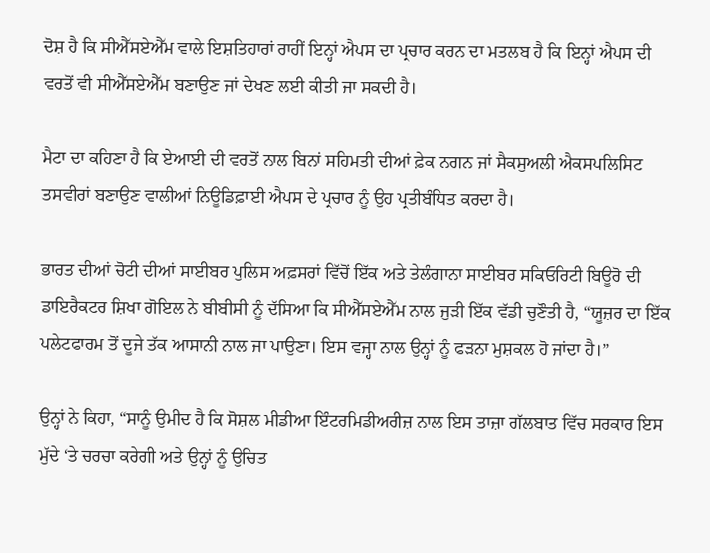ਦੋਸ਼ ਹੈ ਕਿ ਸੀਐੱਸਏਐੱਮ ਵਾਲੇ ਇਸ਼ਤਿਹਾਰਾਂ ਰਾਹੀਂ ਇਨ੍ਹਾਂ ਐਪਸ ਦਾ ਪ੍ਰਚਾਰ ਕਰਨ ਦਾ ਮਤਲਬ ਹੈ ਕਿ ਇਨ੍ਹਾਂ ਐਪਸ ਦੀ ਵਰਤੋਂ ਵੀ ਸੀਐੱਸਏਐੱਮ ਬਣਾਉਣ ਜਾਂ ਦੇਖਣ ਲਈ ਕੀਤੀ ਜਾ ਸਕਦੀ ਹੈ।

ਮੈਟਾ ਦਾ ਕਹਿਣਾ ਹੈ ਕਿ ਏਆਈ ਦੀ ਵਰਤੋਂ ਨਾਲ ਬਿਨਾਂ ਸਹਿਮਤੀ ਦੀਆਂ ਫ਼ੇਕ ਨਗਨ ਜਾਂ ਸੈਕਸੁਅਲੀ ਐਕਸਪਲਿਸਿਟ ਤਸਵੀਰਾਂ ਬਣਾਉਣ ਵਾਲੀਆਂ ਨਿਊਡਿਫ਼ਾਈ ਐਪਸ ਦੇ ਪ੍ਰਚਾਰ ਨੂੰ ਉਹ ਪ੍ਰਤੀਬੰਧਿਤ ਕਰਦਾ ਹੈ।

ਭਾਰਤ ਦੀਆਂ ਚੋਟੀ ਦੀਆਂ ਸਾਈਬਰ ਪੁਲਿਸ ਅਫ਼ਸਰਾਂ ਵਿੱਚੋਂ ਇੱਕ ਅਤੇ ਤੇਲੰਗਾਨਾ ਸਾਈਬਰ ਸਕਿਓਰਿਟੀ ਬਿਊਰੋ ਦੀ ਡਾਇਰੈਕਟਰ ਸ਼ਿਖਾ ਗੋਇਲ ਨੇ ਬੀਬੀਸੀ ਨੂੰ ਦੱਸਿਆ ਕਿ ਸੀਐੱਸਏਐੱਮ ਨਾਲ ਜੁੜੀ ਇੱਕ ਵੱਡੀ ਚੁਣੌਤੀ ਹੈ, “ਯੂਜ਼ਰ ਦਾ ਇੱਕ ਪਲੇਟਫਾਰਮ ਤੋਂ ਦੂਜੇ ਤੱਕ ਆਸਾਨੀ ਨਾਲ ਜਾ ਪਾਉਣਾ। ਇਸ ਵਜ੍ਹਾ ਨਾਲ ਉਨ੍ਹਾਂ ਨੂੰ ਫੜਨਾ ਮੁਸ਼ਕਲ ਹੋ ਜਾਂਦਾ ਹੈ।”

ਉਨ੍ਹਾਂ ਨੇ ਕਿਹਾ, “ਸਾਨੂੰ ਉਮੀਦ ਹੈ ਕਿ ਸੋਸ਼ਲ ਮੀਡੀਆ ਇੰਟਰਮਿਡੀਅਰੀਜ਼ ਨਾਲ ਇਸ ਤਾਜ਼ਾ ਗੱਲਬਾਤ ਵਿੱਚ ਸਰਕਾਰ ਇਸ ਮੁੱਦੇ ‘ਤੇ ਚਰਚਾ ਕਰੇਗੀ ਅਤੇ ਉਨ੍ਹਾਂ ਨੂੰ ਉਚਿਤ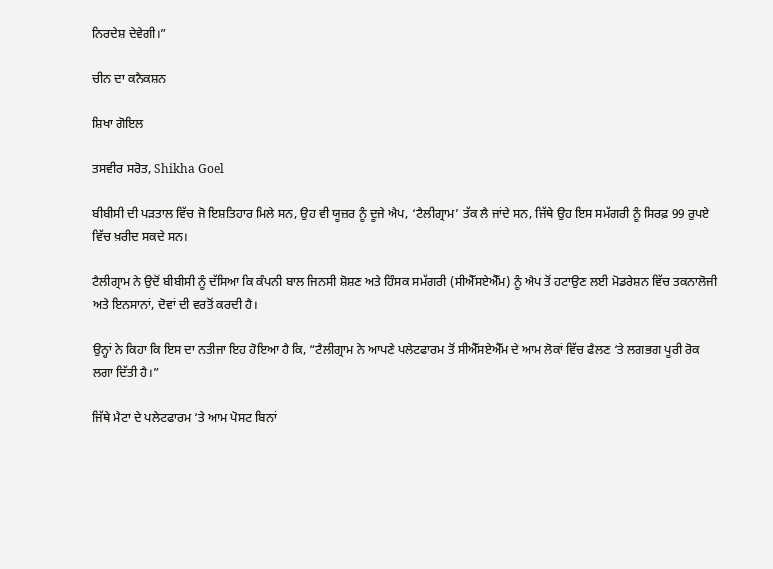ਨਿਰਦੇਸ਼ ਦੇਵੇਗੀ।”

ਚੀਨ ਦਾ ਕਨੈਕਸ਼ਨ

ਸ਼ਿਖਾ ਗੋਇਲ

ਤਸਵੀਰ ਸਰੋਤ, Shikha Goel

ਬੀਬੀਸੀ ਦੀ ਪੜਤਾਲ ਵਿੱਚ ਜੋ ਇਸ਼ਤਿਹਾਰ ਮਿਲੇ ਸਨ, ਉਹ ਵੀ ਯੂਜ਼ਰ ਨੂੰ ਦੂਜੇ ਐਪ, ‘ਟੈਲੀਗ੍ਰਾਮ’ ਤੱਕ ਲੈ ਜਾਂਦੇ ਸਨ, ਜਿੱਥੇ ਉਹ ਇਸ ਸਮੱਗਰੀ ਨੂੰ ਸਿਰਫ਼ 99 ਰੁਪਏ ਵਿੱਚ ਖ਼ਰੀਦ ਸਕਦੇ ਸਨ।

ਟੈਲੀਗ੍ਰਾਮ ਨੇ ਉਦੋਂ ਬੀਬੀਸੀ ਨੂੰ ਦੱਸਿਆ ਕਿ ਕੰਪਨੀ ਬਾਲ ਜਿਨਸੀ ਸ਼ੋਸ਼ਣ ਅਤੇ ਹਿੰਸਕ ਸਮੱਗਰੀ (ਸੀਐੱਸਏਐੱਮ) ਨੂੰ ਐਪ ਤੋਂ ਹਟਾਉਣ ਲਈ ਮੋਡਰੇਸ਼ਨ ਵਿੱਚ ਤਕਨਾਲੋਜੀ ਅਤੇ ਇਨਸਾਨਾਂ, ਦੋਵਾਂ ਦੀ ਵਰਤੋਂ ਕਰਦੀ ਹੈ।

ਉਨ੍ਹਾਂ ਨੇ ਕਿਹਾ ਕਿ ਇਸ ਦਾ ਨਤੀਜਾ ਇਹ ਹੋਇਆ ਹੈ ਕਿ, “ਟੈਲੀਗ੍ਰਾਮ ਨੇ ਆਪਣੇ ਪਲੇਟਫਾਰਮ ਤੋਂ ਸੀਐੱਸਏਐੱਮ ਦੇ ਆਮ ਲੋਕਾਂ ਵਿੱਚ ਫੈਲਣ ‘ਤੇ ਲਗਭਗ ਪੂਰੀ ਰੋਕ ਲਗਾ ਦਿੱਤੀ ਹੈ।”

ਜਿੱਥੇ ਮੈਟਾ ਦੇ ਪਲੇਟਫਾਰਮ ‘ਤੇ ਆਮ ਪੋਸਟ ਬਿਨਾਂ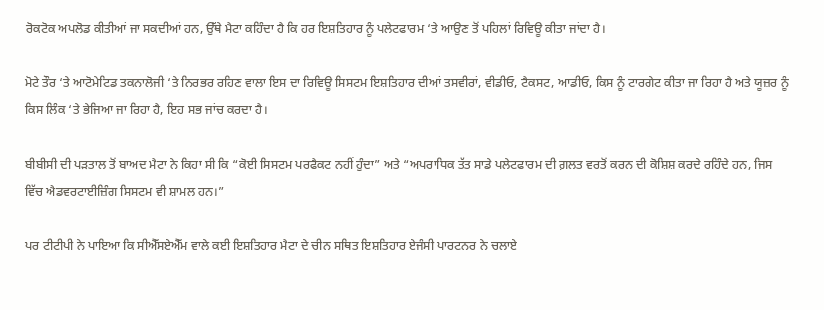ਰੋਕਟੋਕ ਅਪਲੋਡ ਕੀਤੀਆਂ ਜਾ ਸਕਦੀਆਂ ਹਨ, ਉੱਥੇ ਮੈਟਾ ਕਹਿੰਦਾ ਹੈ ਕਿ ਹਰ ਇਸ਼ਤਿਹਾਰ ਨੂੰ ਪਲੇਟਫਾਰਮ ‘ਤੇ ਆਉਣ ਤੋਂ ਪਹਿਲਾਂ ਰਿਵਿਊ ਕੀਤਾ ਜਾਂਦਾ ਹੈ।

ਮੋਟੇ ਤੌਰ ‘ਤੇ ਆਟੋਮੇਟਿਡ ਤਕਨਾਲੋਜੀ ‘ਤੇ ਨਿਰਭਰ ਰਹਿਣ ਵਾਲਾ ਇਸ ਦਾ ਰਿਵਿਊ ਸਿਸਟਮ ਇਸ਼ਤਿਹਾਰ ਦੀਆਂ ਤਸਵੀਰਾਂ, ਵੀਡੀਓ, ਟੈਕਸਟ, ਆਡੀਓ, ਕਿਸ ਨੂੰ ਟਾਰਗੇਟ ਕੀਤਾ ਜਾ ਰਿਹਾ ਹੈ ਅਤੇ ਯੂਜ਼ਰ ਨੂੰ ਕਿਸ ਲਿੰਕ ‘ਤੇ ਭੇਜਿਆ ਜਾ ਰਿਹਾ ਹੈ, ਇਹ ਸਭ ਜਾਂਚ ਕਰਦਾ ਹੈ।

ਬੀਬੀਸੀ ਦੀ ਪੜਤਾਲ ਤੋਂ ਬਾਅਦ ਮੈਟਾ ਨੇ ਕਿਹਾ ਸੀ ਕਿ “ਕੋਈ ਸਿਸਟਮ ਪਰਫੈਕਟ ਨਹੀਂ ਹੁੰਦਾ” ਅਤੇ “ਅਪਰਾਧਿਕ ਤੱਤ ਸਾਡੇ ਪਲੇਟਫਾਰਮ ਦੀ ਗ਼ਲਤ ਵਰਤੋਂ ਕਰਨ ਦੀ ਕੋਸ਼ਿਸ਼ ਕਰਦੇ ਰਹਿੰਦੇ ਹਨ, ਜਿਸ ਵਿੱਚ ਐਡਵਰਟਾਈਜ਼ਿੰਗ ਸਿਸਟਮ ਵੀ ਸ਼ਾਮਲ ਹਨ।”

ਪਰ ਟੀਟੀਪੀ ਨੇ ਪਾਇਆ ਕਿ ਸੀਐੱਸਏਐੱਮ ਵਾਲੇ ਕਈ ਇਸ਼ਤਿਹਾਰ ਮੈਟਾ ਦੇ ਚੀਨ ਸਥਿਤ ਇਸ਼ਤਿਹਾਰ ਏਜੰਸੀ ਪਾਰਟਨਰ ਨੇ ਚਲਾਏ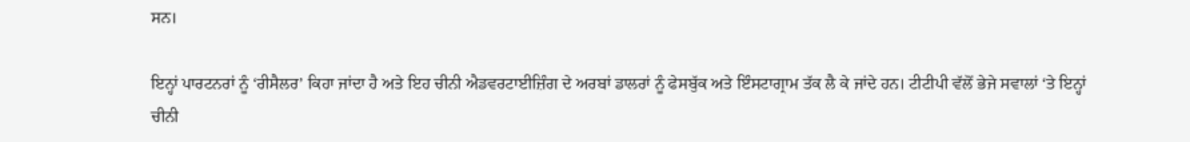ਸਨ।

ਇਨ੍ਹਾਂ ਪਾਰਟਨਰਾਂ ਨੂੰ ‘ਰੀਸੈਲਰ’ ਕਿਹਾ ਜਾਂਦਾ ਹੈ ਅਤੇ ਇਹ ਚੀਨੀ ਐਡਵਰਟਾਈਜ਼ਿੰਗ ਦੇ ਅਰਬਾਂ ਡਾਲਰਾਂ ਨੂੰ ਫੇਸਬੁੱਕ ਅਤੇ ਇੰਸਟਾਗ੍ਰਾਮ ਤੱਕ ਲੈ ਕੇ ਜਾਂਦੇ ਹਨ। ਟੀਟੀਪੀ ਵੱਲੋਂ ਭੇਜੇ ਸਵਾਲਾਂ ‘ਤੇ ਇਨ੍ਹਾਂ ਚੀਨੀ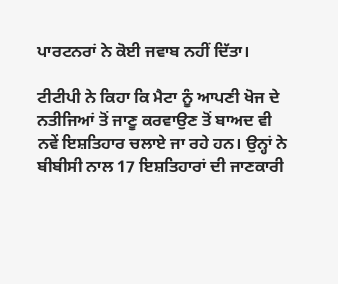ਪਾਰਟਨਰਾਂ ਨੇ ਕੋਈ ਜਵਾਬ ਨਹੀਂ ਦਿੱਤਾ।

ਟੀਟੀਪੀ ਨੇ ਕਿਹਾ ਕਿ ਮੈਟਾ ਨੂੰ ਆਪਣੀ ਖੋਜ ਦੇ ਨਤੀਜਿਆਂ ਤੋਂ ਜਾਣੂ ਕਰਵਾਉਣ ਤੋਂ ਬਾਅਦ ਵੀ ਨਵੇਂ ਇਸ਼ਤਿਹਾਰ ਚਲਾਏ ਜਾ ਰਹੇ ਹਨ। ਉਨ੍ਹਾਂ ਨੇ ਬੀਬੀਸੀ ਨਾਲ 17 ਇਸ਼ਤਿਹਾਰਾਂ ਦੀ ਜਾਣਕਾਰੀ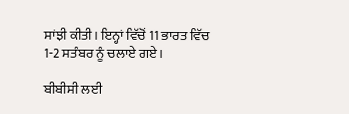ਸਾਂਝੀ ਕੀਤੀ। ਇਨ੍ਹਾਂ ਵਿੱਚੋਂ 11 ਭਾਰਤ ਵਿੱਚ 1-2 ਸਤੰਬਰ ਨੂੰ ਚਲਾਏ ਗਏ।

ਬੀਬੀਸੀ ਲਈ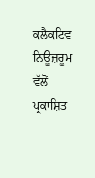ਕਲੈਕਟਿਵ ਨਿਊਜ਼ਰੂਮ ਵੱਲੋਂ ਪ੍ਰਕਾਸ਼ਿਤ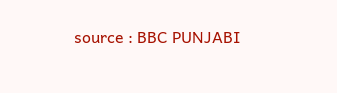source : BBC PUNJABI